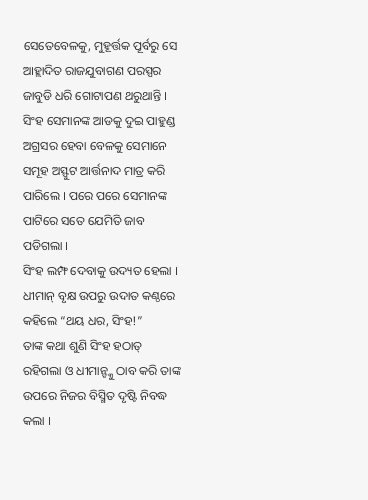ସେତେବେଳକୁ, ମୁହୂର୍ତ୍ତକ ପୂର୍ବରୁ ସେ ଆହ୍ଲାଦିତ ରାଜଯୁବାଗଣ ପରସ୍ପର ଜାବୁଡି ଧରି ଗୋଟାପଣ ଥରୁଥାନ୍ତି । ସିଂହ ସେମାନଙ୍କ ଆଡକୁ ଦୁଇ ପାହୁଣ୍ଡ ଅଗ୍ରସର ହେବା ବେଳକୁ ସେମାନେ ସମୂହ ଅସ୍ଫୁଟ ଆର୍ତ୍ତନାଦ ମାତ୍ର କରି ପାରିଲେ । ପରେ ପରେ ସେମାନଙ୍କ ପାଟିରେ ସତେ ଯେମିତି ଜାବ ପଡିଗଲା ।
ସିଂହ ଲମ୍ଫ ଦେବାକୁ ଉଦ୍ୟତ ହେଲା ।
ଧୀମାନ୍ ବୃକ୍ଷ ଉପରୁ ଉଦାତ କଣ୍ଠରେ କହିଲେ “ଥୟ ଧର, ସିଂହ!”
ତାଙ୍କ କଥା ଶୁଣି ସିଂହ ହଠାତ୍ ରହିଗଲା ଓ ଧୀମାନ୍ଙ୍କୁ ଠାବ କରି ତାଙ୍କ ଉପରେ ନିଜର ବିସ୍ମିତ ଦୃଷ୍ଟି ନିବଦ୍ଧ କଲା ।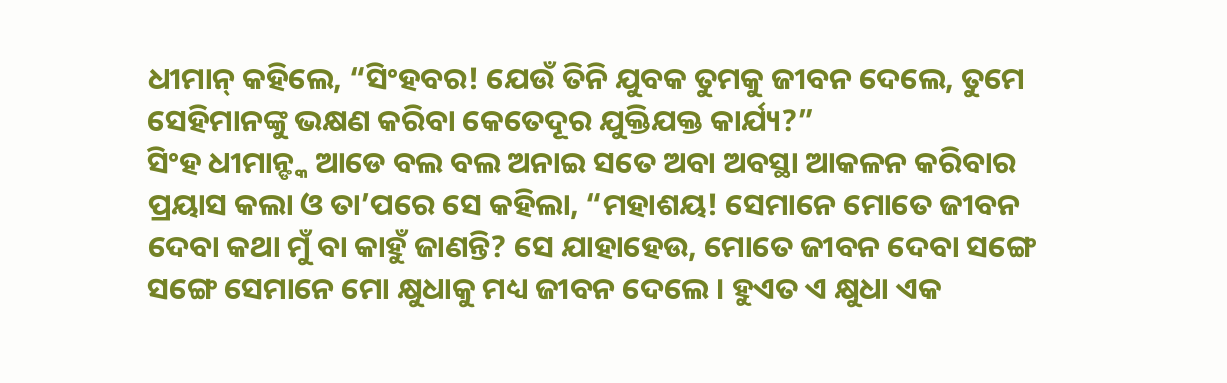ଧୀମାନ୍ କହିଲେ, “ସିଂହବର! ଯେଉଁ ତିନି ଯୁବକ ତୁମକୁ ଜୀବନ ଦେଲେ, ତୁମେ ସେହିମାନଙ୍କୁ ଭକ୍ଷଣ କରିବା କେତେଦୂର ଯୁକ୍ତିଯକ୍ତ କାର୍ଯ୍ୟ?”
ସିଂହ ଧୀମାନ୍ଙ୍କ ଆଡେ ବଲ ବଲ ଅନାଇ ସତେ ଅବା ଅବସ୍ଥା ଆକଳନ କରିବାର ପ୍ରୟାସ କଲା ଓ ତା’ପରେ ସେ କହିଲା, “ମହାଶୟ! ସେମାନେ ମୋତେ ଜୀବନ ଦେବା କଥା ମୁଁ ବା କାହୁଁ ଜାଣନ୍ତି? ସେ ଯାହାହେଉ, ମୋତେ ଜୀବନ ଦେବା ସଙ୍ଗେ ସଙ୍ଗେ ସେମାନେ ମୋ କ୍ଷୁଧାକୁ ମଧ୍ୟ ଜୀବନ ଦେଲେ । ହୁଏତ ଏ କ୍ଷୁଧା ଏକ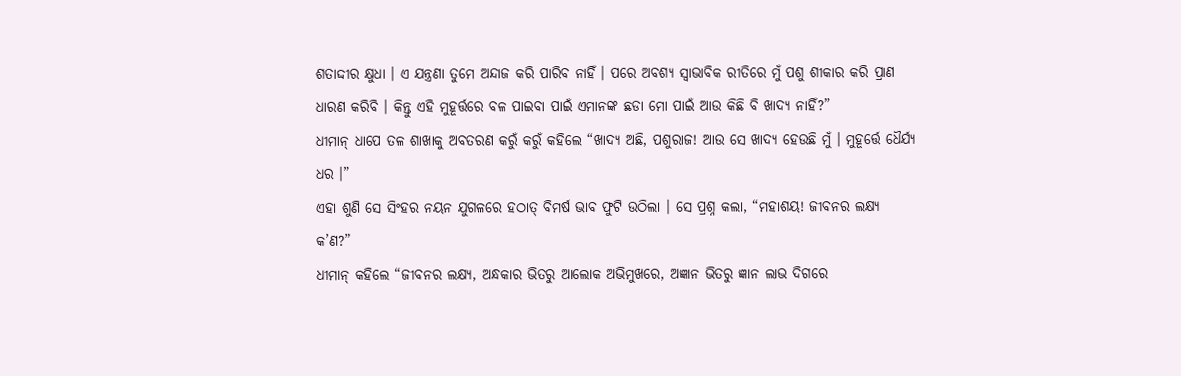ଶତାଦ୍ଦୀର କ୍ଷୁଧା । ଏ ଯନ୍ତ୍ରଣା ତୁମେ ଅନ୍ଦାଜ କରି ପାରିବ ନାହିଁ । ପରେ ଅବଶ୍ୟ ସ୍ୱାଭାବିକ ରୀତିରେ ମୁଁ ପଶୁ ଶୀକାର କରି ପ୍ରାଣ ଧାରଣ କରିବି । କିନ୍ତୁ ଏହି ମୁହୂର୍ତ୍ତରେ ବଳ ପାଇବା ପାଇଁ ଏମାନଙ୍କ ଛଡା ମୋ ପାଇଁ ଆଉ କିଛି ବି ଖାଦ୍ୟ ନାହିଁ?”
ଧୀମାନ୍ ଧାପେ ତଳ ଶାଖାକୁ ଅବତରଣ କରୁଁ କରୁଁ କହିଲେ “ଖାଦ୍ୟ ଅଛି, ପଶୁରାଜ! ଆଉ ସେ ଖାଦ୍ୟ ହେଉଛି ମୁଁ । ମୁହୂର୍ତ୍ତେ ଧୈର୍ଯ୍ୟ ଧର ।”
ଏହା ଶୁଣି ସେ ସିଂହର ନୟନ ଯୁଗଳରେ ହଠାତ୍ ବିମର୍ଷ ଭାବ ଫୁଟି ଉଠିଲା । ସେ ପ୍ରଶ୍ନ କଲା, “ମହାଶୟ! ଜୀବନର ଲକ୍ଷ୍ୟ କ’ଣ?”
ଧୀମାନ୍ କହିଲେ “ଜୀବନର ଲକ୍ଷ୍ୟ, ଅନ୍ଧକାର ଭିତରୁ ଆଲୋକ ଅଭିମୁଖରେ, ଅଜ୍ଞାନ ଭିତରୁ ଜ୍ଞାନ ଲାଭ ଦିଗରେ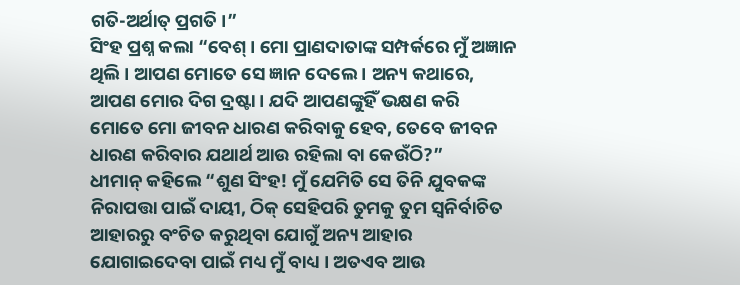ଗତି-ଅର୍ଥାତ୍ ପ୍ରଗତି ।”
ସିଂହ ପ୍ରଶ୍ନ କଲା “ବେଶ୍ । ମୋ ପ୍ରାଣଦାତାଙ୍କ ସମ୍ପର୍କରେ ମୁଁ ଅଜ୍ଞାନ ଥିଲି । ଆପଣ ମୋତେ ସେ ଜ୍ଞାନ ଦେଲେ । ଅନ୍ୟ କଥାରେ, ଆପଣ ମୋର ଦିଗ ଦ୍ରଷ୍ଟା । ଯଦି ଆପଣଙ୍କୁହିଁ ଭକ୍ଷଣ କରି ମୋତେ ମୋ ଜୀବନ ଧାରଣ କରିବାକୁ ହେବ, ତେବେ ଜୀବନ ଧାରଣ କରିବାର ଯଥାର୍ଥ ଆଉ ରହିଲା ବା କେଉଁଠି?”
ଧୀମାନ୍ କହିଲେ “ଶୁଣ ସିଂହ! ମୁଁ ଯେମିତି ସେ ତିନି ଯୁବକଙ୍କ ନିରାପତ୍ତା ପାଇଁ ଦାୟୀ, ଠିକ୍ ସେହିପରି ତୁମକୁ ତୁମ ସ୍ୱନିର୍ବାଚିତ ଆହାରରୁ ବଂଚିତ କରୁଥିବା ଯୋଗୁଁ ଅନ୍ୟ ଆହାର ଯୋଗାଇଦେବା ପାଇଁ ମଧ୍ୟ ମୁଁ ବାଧ୍ୟ । ଅତଏବ ଆଉ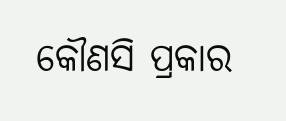କୌଣସି ପ୍ରକାର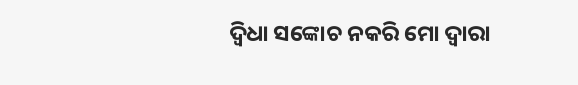ଦ୍ୱିଧା ସଙ୍କୋଚ ନକରି ମୋ ଦ୍ୱାରା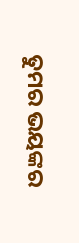ତୁମର ଭୟଙ୍କର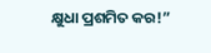କ୍ଷୁଧା ପ୍ରଶମିତ କର!”